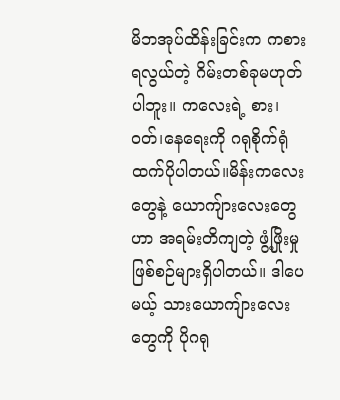မိဘအုပ်ထိန်းခြင်းက ကစားရလွယ်တဲ့ ဂိမ်းတစ်ခုမဟုတ်ပါဘူး။ ကလေးရဲ့ စား၊ဝတ်၊နေရေးကို ဂရုစိုက်ရုံထက်ပိုပါတယ်။မိန်းကလေးတွေနဲ့ ယောကျ်ားလေးတွေဟာ အရမ်းတိကျတဲ့ ဖွံ့ဖြိုးမှု ဖြစ်စဉ်များရှိပါတယ်။ ဒါပေမယ့် သားယောကျ်ားလေးတွေကို ပိုဂရု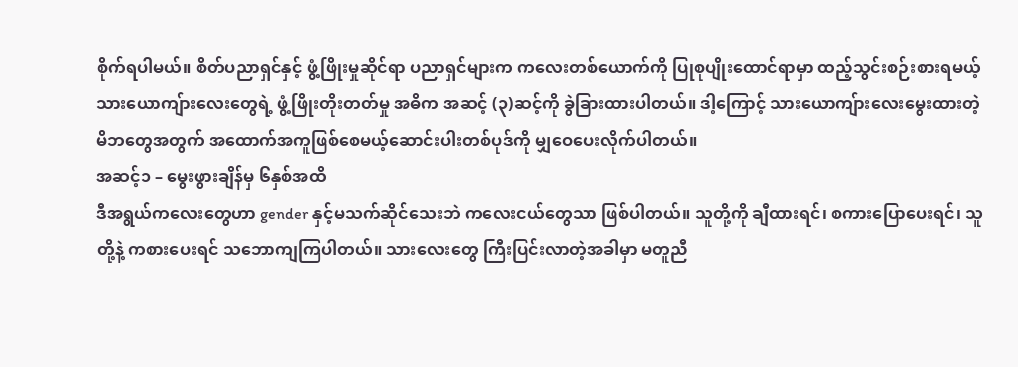စိုက်ရပါမယ်။ စိတ်ပညာရှင်နှင့် ဖွံ့ဖြိုးမှုဆိုင်ရာ ပညာရှင်များက ကလေးတစ်ယောက်ကို ပြုစုပျိုးထောင်ရာမှာ ထည့်သွင်းစဉ်းစားရမယ့် သားယောကျ်ားလေးတွေရဲ့ ဖွံ့ဖြိုးတိုးတတ်မှု အဓိက အဆင့် (၃)ဆင့်ကို ခွဲခြားထားပါတယ်။ ဒါ့ကြောင့် သားယောကျ်ားလေးမွေးထားတဲ့ မိဘတွေအတွက် အထောက်အကူဖြစ်စေမယ့်ဆောင်းပါးတစ်ပုဒ်ကို မျှဝေပေးလိုက်ပါတယ်။
အဆင့်၁ – မွေးဖွားချိန်မှ ၆နှစ်အထိ
ဒီအရွယ်ကလေးတွေဟာ gender နှင့်မသက်ဆိုင်သေးဘဲ ကလေးငယ်တွေသာ ဖြစ်ပါတယ်။ သူတို့ကို ချီထားရင်၊ စကားပြောပေးရင်၊ သူတို့နဲ့ ကစားပေးရင် သဘောကျကြပါတယ်။ သားလေးတွေ ကြီးပြင်းလာတဲ့အခါမှာ မတူညီ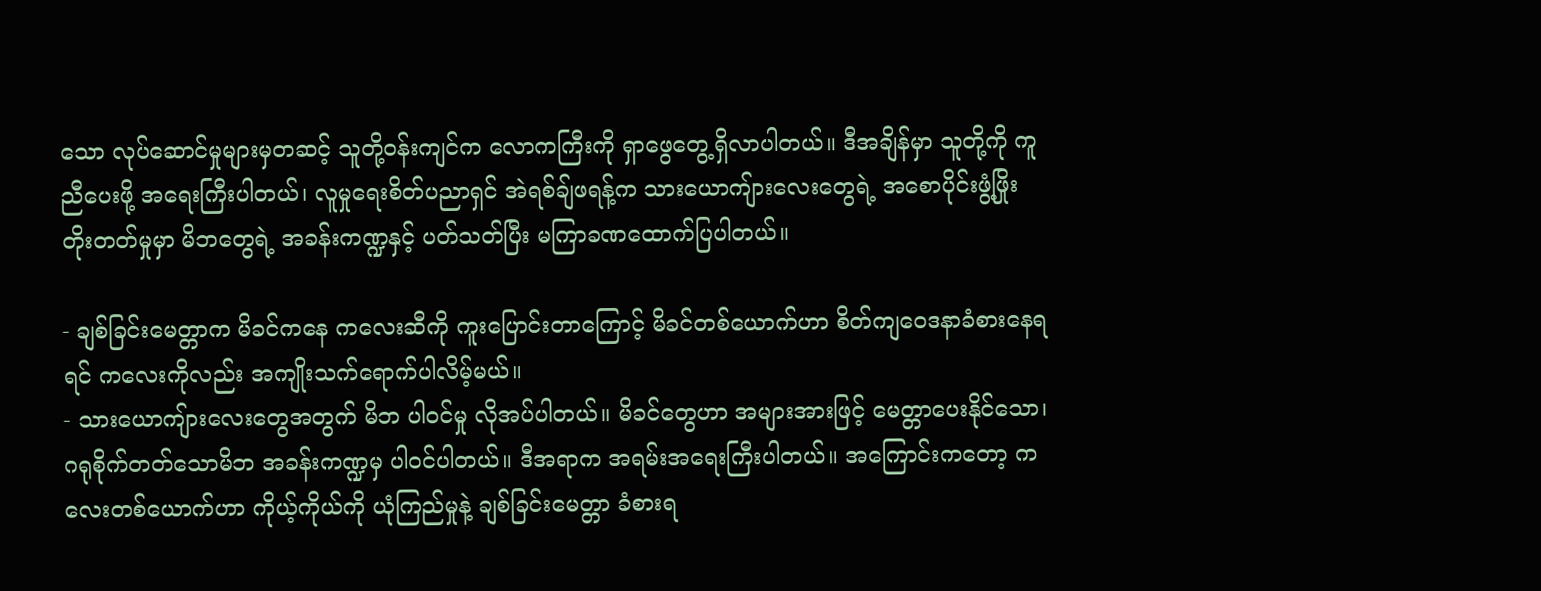သော လုပ်ဆောင်မှုများမှတဆင့် သူတို့ဝန်းကျင်က လောကကြီးကို ရှာဖွေတွေ့ရှိလာပါတယ်။ ဒီအချိန်မှာ သူတို့ကို ကူညီပေးဖို့ အရေးကြီးပါတယ်၊ လူမှုရေးစိတ်ပညာရှင် အဲရစ်ချ်ဖရန့်က သားယောကျ်ားလေးတွေရဲ့ အစောပိုင်းဖွံ့ဖြိုးတိုးတတ်မှုမှာ မိဘတွေရဲ့ အခန်းကဏ္ဍနှင့် ပတ်သတ်ပြီး မကြာခဏထောက်ပြပါတယ်။

- ချစ်ခြင်းမေတ္တာက မိခင်ကနေ ကလေးဆီကို ကူးပြောင်းတာကြောင့် မိခင်တစ်ယောက်ဟာ စိတ်ကျဝေဒနာခံစားနေရရင် ကလေးကိုလည်း အကျိုးသက်ရောက်ပါလိမ့်မယ်။
- သားယောကျ်ားလေးတွေအတွက် မိဘ ပါဝင်မှု လိုအပ်ပါတယ်။ မိခင်တွေဟာ အများအားဖြင့် မေတ္တာပေးနိုင်သော၊ ဂရုစိုက်တတ်သောမိဘ အခန်းကဏ္ဍမှ ပါဝင်ပါတယ်။ ဒီအရာက အရမ်းအရေးကြီးပါတယ်။ အကြောင်းကတော့ ကလေးတစ်ယောက်ဟာ ကိုယ့်ကိုယ်ကို ယုံကြည်မှုနဲ့ ချစ်ခြင်းမေတ္တာ ခံစားရ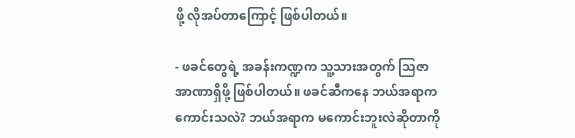ဖို့ လိုအပ်တာကြောင့် ဖြစ်ပါတယ်။

- ဖခင်တွေရဲ့ အခန်းကဏ္ဍက သူ့သားအတွက် သြဇာအာဏာရှိဖို့ ဖြစ်ပါတယ်။ ဖခင်ဆီကနေ ဘယ်အရာကကောင်းသလဲ? ဘယ်အရာက မကောင်းဘူးလဲဆိုတာကို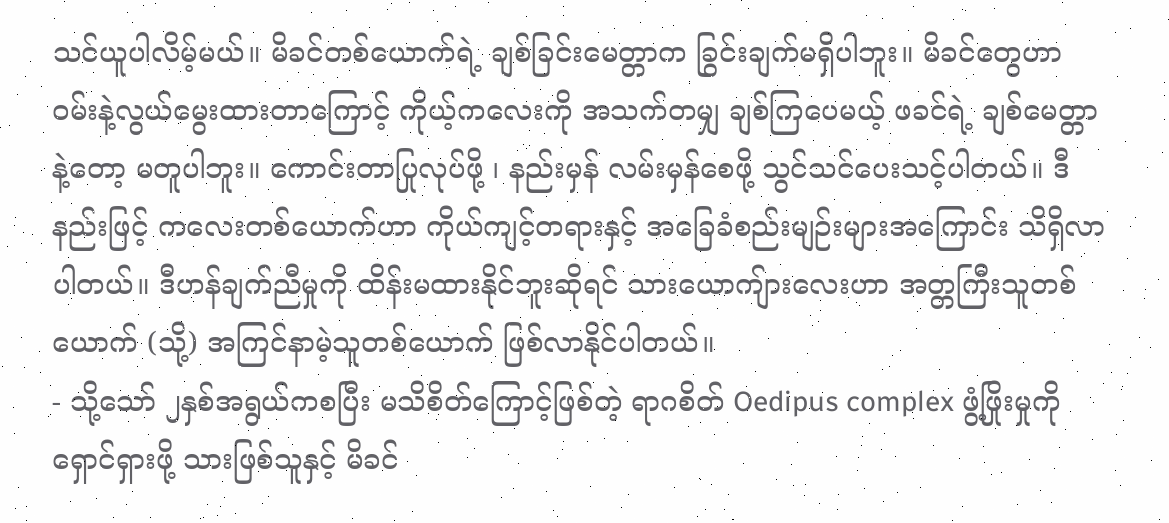သင်ယူပါလိမ့်မယ်။ မိခင်တစ်ယောက်ရဲ့ ချစ်ခြင်းမေတ္တာက ခြွင်းချက်မရှိပါဘူး။ မိခင်တွေဟာ ဝမ်းနဲ့လွယ်မွေးထားတာကြောင့် ကိုယ့်ကလေးကို အသက်တမျှ ချစ်ကြပေမယ့် ဖခင်ရဲ့ ချစ်မေတ္တာနဲ့တော့ မတူပါဘူး။ ကောင်းတာပြုလုပ်ဖို့ ၊ နည်းမှန် လမ်းမှန်စေဖို့ သွင်သင်ပေးသင့်ပါတယ်။ ဒီနည်းဖြင့် ကလေးတစ်ယောက်ဟာ ကိုယ်ကျင့်တရားနှင့် အခြေခံစည်းမျဉ်းများအကြောင်း သိရှိလာပါတယ်။ ဒီဟန်ချက်ညီမှုကို ထိန်းမထားနိုင်ဘူးဆိုရင် သားယောကျ်ားလေးဟာ အတ္တကြီးသူတစ်ယောက် (သို့) အကြင်နာမဲ့သူတစ်ယောက် ဖြစ်လာနိုင်ပါတယ်။
- သို့သော် ၂နှစ်အရွယ်ကစပြီး မသိစိတ်ကြောင့်ဖြစ်တဲ့ ရာဂစိတ် Oedipus complex ဖွံ့ဖြိုးမှုကို ရှောင်ရှားဖို့ သားဖြစ်သူနှင့် မိခင်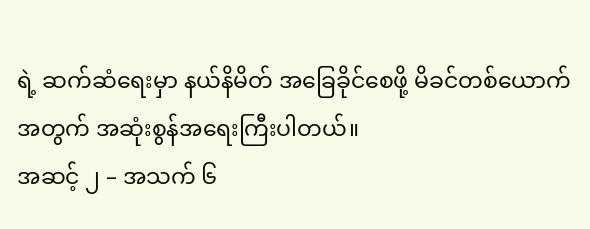ရဲ့ ဆက်ဆံရေးမှာ နယ်နိမိတ် အခြေခိုင်စေဖို့ မိခင်တစ်ယောက်အတွက် အဆုံးစွန်အရေးကြီးပါတယ်။
အဆင့် ၂ – အသက် ၆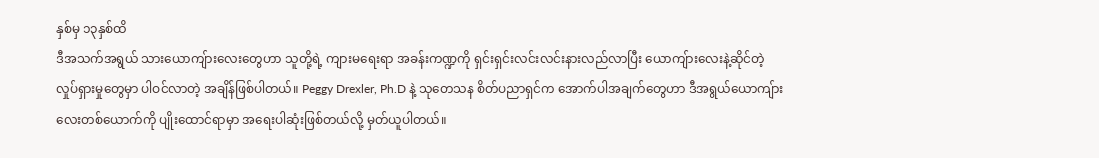နှစ်မှ ၁၃နှစ်ထိ
ဒီအသက်အရွယ် သားယောကျ်ားလေးတွေဟာ သူတို့ရဲ့ ကျားမရေးရာ အခန်းကဏ္ဍကို ရှင်းရှင်းလင်းလင်းနားလည်လာပြီး ယောကျ်ားလေးနဲ့ဆိုင်တဲ့ လှုပ်ရှားမှုတွေမှာ ပါဝင်လာတဲ့ အချိန်ဖြစ်ပါတယ်။ Peggy Drexler, Ph.D နဲ့ သုတေသန စိတ်ပညာရှင်က အောက်ပါအချက်တွေဟာ ဒီအရွယ်ယောကျ်ားလေးတစ်ယောက်ကို ပျိုးထောင်ရာမှာ အရေးပါဆုံးဖြစ်တယ်လို့ မှတ်ယူပါတယ်။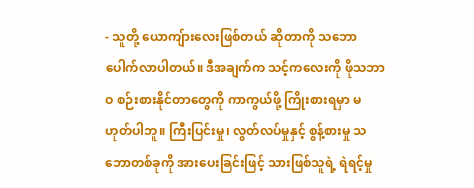- သူတို့ ယောကျ်ားလေးဖြစ်တယ် ဆိုတာကို သဘောပေါက်လာပါတယ်။ ဒီအချက်က သင့်ကလေးကို ဖိုသဘာဝ စဉ်းစားနိုင်တာတွေကို ကာကွယ်ဖို့ ကြိုးစားရမှာ မဟုတ်ပါဘူ။ ကြီးပြင်းမှု၊ လွတ်လပ်မှုနှင့် စွန့်စားမှု သဘောတစ်ခုကို အားပေးခြင်းဖြင့် သားဖြစ်သူရဲ့ ရဲရင့်မှု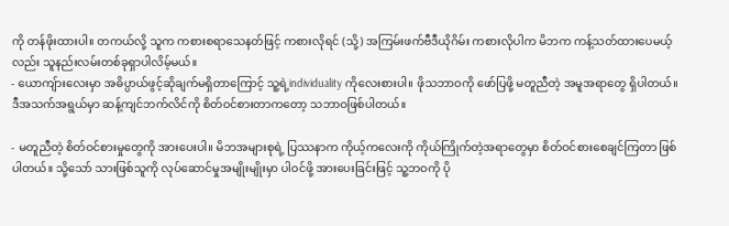ကို တန်ဖိုးထားပါ။ တကယ်လို့ သူက ကစားစရာသေနတ်ဖြင့် ကစားလိုရင် (သို့) အကြမ်းဖက်ဗီဒီယိုဂိမ်း ကစားလိုပါက မိဘက ကန့်သတ်ထားပေမယ့်လည်း သူနည်းလမ်းတစ်ခုရှာပါလိမ့်မယ်။
- ယောကျ်ားလေးမှာ အဓိပ္ပာယ်ဖွင့်ဆိုချက်မရှိတာကြောင့် သူ့ရဲ့individuality ကိုလေးစားပါ။ ဖိုသဘာဝကို ဖော်ပြဖို့ မတူညီတဲ့ အမူအရာတွေ ရှိပါတယ်။ ဒီအသက်အရွယ်မှာ ဆန့်ကျင်ဘက်လိင်ကို စိတ်ဝင်စားတာကတော့ သဘာဝဖြစ်ပါတယ်။

- မတူညီတဲ့ စိတ်ဝင်စားမှုတွေကို အားပေးပါ။ မိဘအများစုရဲ့ ပြဿနာက ကိုယ့်ကလေးကို ကိုယ်ကြိုက်တဲ့အရာတွေမှာ စိတ်ဝင်စားစေချင်ကြတာ ဖြစ်ပါတယ်။ သို့သော် သားဖြစ်သူကို လုပ်ဆောင်မှုအမျိုးမျိုးမှာ ပါဝင်ဖို့ အားပေးခြင်းဖြင့် သူ့ဘဝကို ပို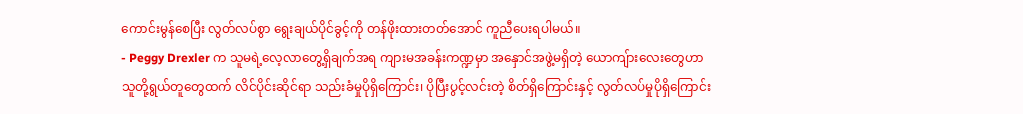ကောင်းမွန်စေပြီး လွတ်လပ်စွာ ရွေးချယ်ပိုင်ခွင့်ကို တန်ဖိုးထားတတ်အောင် ကူညီပေးရပါမယ်။
- Peggy Drexler က သူမရဲ့လေ့လာတွေ့ရှိချက်အရ ကျားမအခန်းကဏ္ဍမှာ အနှောင်အဖွဲ့မရှိတဲ့ ယောကျ်ားလေးတွေဟာ သူတို့ရွယ်တူတွေထက် လိင်ပိုင်းဆိုင်ရာ သည်းခံမှုပိုရှိကြောင်း၊ ပိုပြီးပွင့်လင်းတဲ့ စိတ်ရှိကြောင်းနှင့် လွတ်လပ်မှုပိုရှိကြောင်း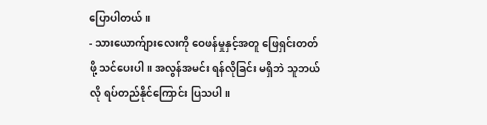ပြောပါတယ်။
- သားယောက်ျားလေးကို ဝေဖန်မှုနှင့်အတူ ဖြေရှင်းတတ်ဖို့ သင်ပေးပါ။ အလွန်အမင်း ရန်လိုခြင်း မရှိဘဲ သူဘယ်လို ရပ်တည်နိုင်ကြောင်း ပြသပါ။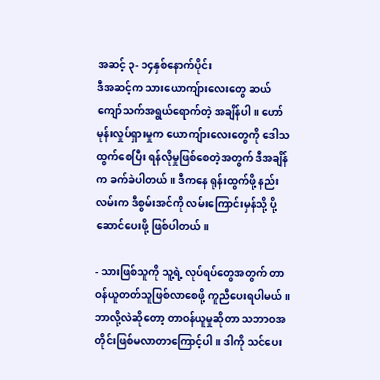အဆင့် ၃- ၁၄နှစ်နောက်ပိုင်း
ဒီအဆင့်က သားယောကျ်ားလေးတွေ ဆယ်ကျော်သက်အရွယ်ရောက်တဲ့ အချိန်ပါ။ ဟော်မုန်းလှုပ်ရှားမှုက ယောကျ်ားလေးတွေကို ဒေါသထွက်စေပြီး ရန်လိုမှုဖြစ်စေတဲ့အတွက် ဒီအချိန်က ခက်ခဲပါတယ်။ ဒီကနေ ရုန်းထွက်ဖို့ နည်းလမ်းက ဒီစွမ်းအင်ကို လမ်းကြောင်းမှန်သို့ ပို့ဆောင်ပေးဖို့ ဖြစ်ပါတယ်။

- သားဖြစ်သူကို သူ့ရဲ့ လုပ်ရပ်တွေအတွက် တာဝန်ယူတတ်သူဖြစ်လာစေဖို့ ကူညီပေးရပါမယ်။ ဘာလို့လဲဆိုတော့ တာဝန်ယူမှုဆိုတာ သဘာဝအတိုင်းဖြစ်မလာတာကြောင့်ပါ။ ဒါကို သင်ပေး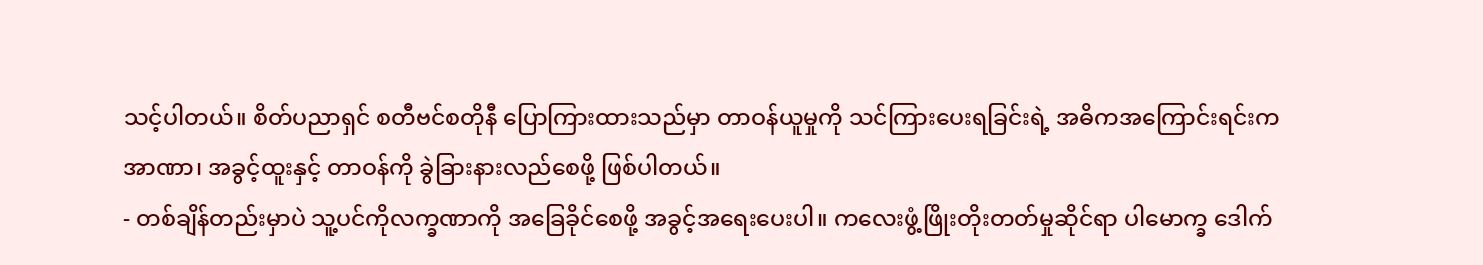သင့်ပါတယ်။ စိတ်ပညာရှင် စတီဗင်စတိုနီ ပြောကြားထားသည်မှာ တာဝန်ယူမှုကို သင်ကြားပေးရခြင်းရဲ့ အဓိကအကြောင်းရင်းက အာဏာ၊ အခွင့်ထူးနှင့် တာဝန်ကို ခွဲခြားနားလည်စေဖို့ ဖြစ်ပါတယ်။
- တစ်ချိန်တည်းမှာပဲ သူ့ပင်ကိုလက္ခဏာကို အခြေခိုင်စေဖို့ အခွင့်အရေးပေးပါ။ ကလေးဖွံ့ဖြိုးတိုးတတ်မှုဆိုင်ရာ ပါမောက္ခ ဒေါက်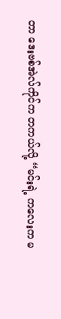တာ ဒေးဗစ်အဲလ်ကိုင်က တကယ်လို့ “မင်းရဲ့ ကလေးက မ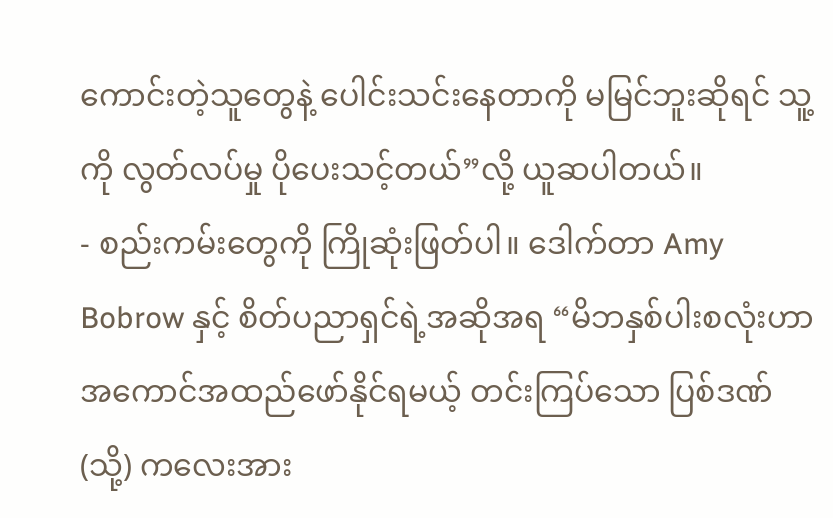ကောင်းတဲ့သူတွေနဲ့ ပေါင်းသင်းနေတာကို မမြင်ဘူးဆိုရင် သူ့ကို လွတ်လပ်မှု ပိုပေးသင့်တယ်”လို့ ယူဆပါတယ်။
- စည်းကမ်းတွေကို ကြိုဆုံးဖြတ်ပါ။ ဒေါက်တာ Amy Bobrow နှင့် စိတ်ပညာရှင်ရဲ့အဆိုအရ “မိဘနှစ်ပါးစလုံးဟာ အကောင်အထည်ဖော်နိုင်ရမယ့် တင်းကြပ်သော ပြစ်ဒဏ် (သို့) ကလေးအား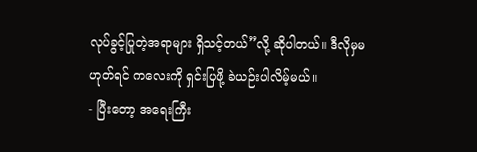လုပ်ခွင့်ပြုတဲ့အရာများ ရှိသင့်တယ်”လို့ ဆိုပါတယ်။ ဒီလိုမှမဟုတ်ရင် ကလေးကို ရှင်းပြဖို့ ခဲယဉ်းပါလိမ့်မယ်။
- ပြီးတော့ အရေးကြီး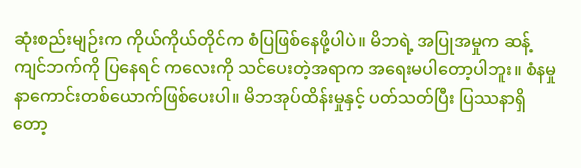ဆုံးစည်းမျဉ်းက ကိုယ်ကိုယ်တိုင်က စံပြဖြစ်နေဖို့ပါပဲ။ မိဘရဲ့ အပြုအမှုက ဆန့်ကျင်ဘက်ကို ပြနေရင် ကလေးကို သင်ပေးတဲ့အရာက အရေးမပါတော့ပါဘူး။ စံနမှုနာကောင်းတစ်ယောက်ဖြစ်ပေးပါ။ မိဘအုပ်ထိန်းမှုနှင့် ပတ်သတ်ပြီး ပြဿနာရှိတော့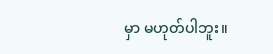မှာ မဟုတ်ပါဘူး။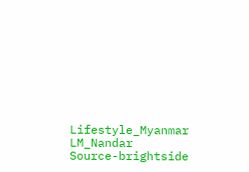Lifestyle_Myanmar
LM_Nandar
Source-brightside